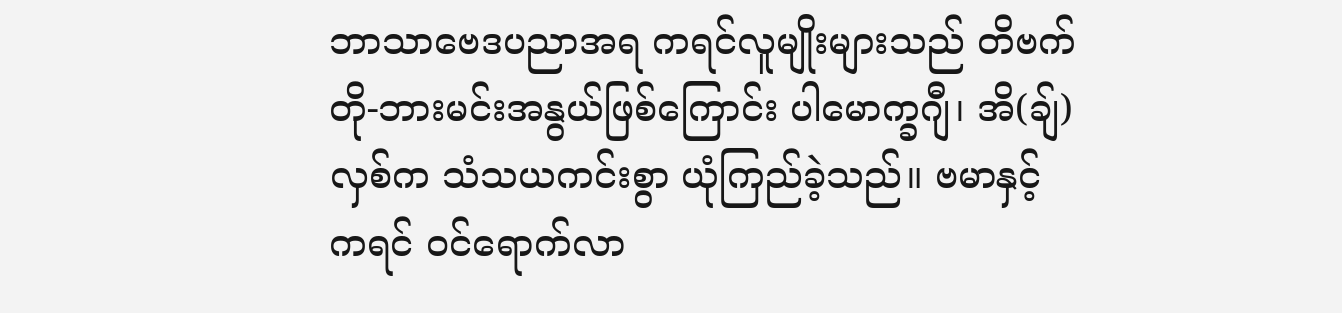ဘာသာဗေဒပညာအရ ကရင်လူမျိုးများသည် တိဗက်တို-ဘားမင်းအနွယ်ဖြစ်ကြောင်း ပါမောက္ခဂျီ၊ အိ(ချ်)လှစ်က သံသယကင်းစွာ ယုံကြည်ခဲ့သည်။ ဗမာနှင့်ကရင် ဝင်ရောက်လာ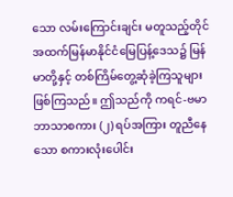သော လမ်းကြောင်းချင်း မတူသည့်တိုင် အထက်မြန်မာနိုင်ငံမြေပြန့်ဒေသ၌ မြန်မာတို့နှင့် တစ်ကြိမ်တွေ့ဆုံခဲ့ကြသူများဖြစ်ကြသည်။ ဤသည်ကို ကရင်-ဗမာ ဘာသာစကား (၂) ရပ်အကြား တူညီနေသော စကားလုံးပေါင်း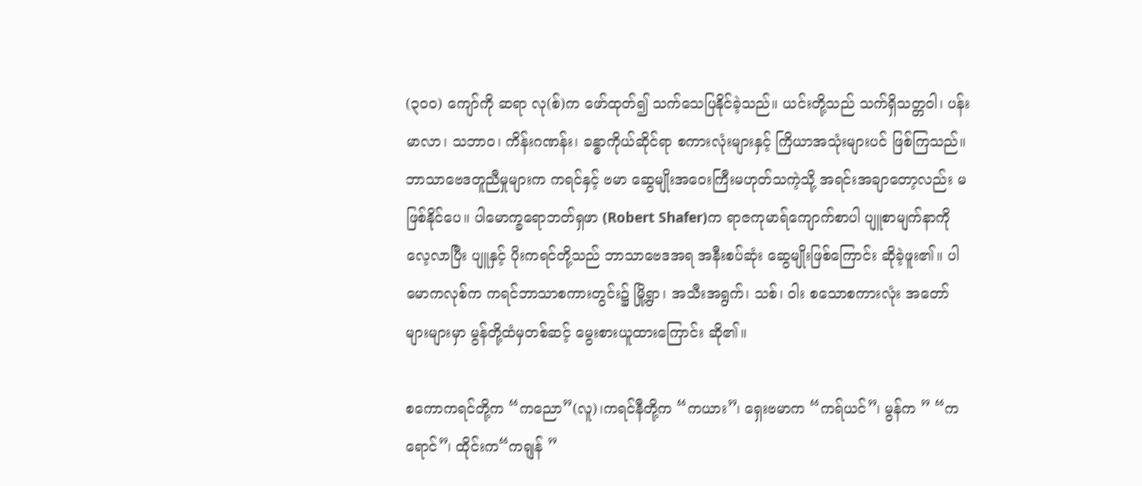(၃ဝဝ) ကျော်ကို ဆရာ လု(စ်)က ဖော်ထုတ်၍ သက်သေပြနိုင်ခဲ့သည်။ ယင်းတို့သည် သက်ရှိသတ္တဝါ၊ ပန်းမာလာ၊ သဘာဝ၊ ကိန်းဂဏန်း၊ ခန္ဓာကိုယ်ဆိုင်ရာ စကားလုံးများနှင့် ကြိယာအသုံးများပင် ဖြစ်ကြသည်။ ဘာသာဗေဒတူညီမှုများက ကရင်နှင့် ဗမာ ဆွေမျိုးအဝေးကြီးမဟုတ်သကဲ့သို့ အရင်းအချာတော့လည်း မဖြစ်နိုင်ပေ။ ပါမောက္ခရောဘတ်ရှဖာ (Robert Shafer)က ရာဇကုမာရ်ကျောက်စာပါ ပျူစာမျက်နာကိုလေ့လာပြီး ပျူနှင့် ပိုးကရင်တို့သည် ဘာသာဗေဒအရ အနီးစပ်ဆုံး ဆွေမျိုးဖြစ်ကြောင်း ဆိုခဲ့ဖူး၏။ ပါမောကလုစ်က ကရင်ဘာသာစကားတွင်း၌ မြို့ရွာ၊ အသီးအရွက်၊ သစ်၊ ဝါး စသောစကားလုံး အတော်များများမှာ မွန်တို့ထံမှတစ်ဆင့် မွေးစားယူထားကြောင်း ဆို၏။

စကောကရင်တို့က “ကညော”(လူ)၊ကရင်နီတို့က “ကယား”၊ ရှေးဗမာက “ကရ်ယင်”၊ မွန်က ” “ကရောင်”၊ ထိုင်းက“ကရျန် ”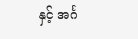နှင့် အင်္ဂ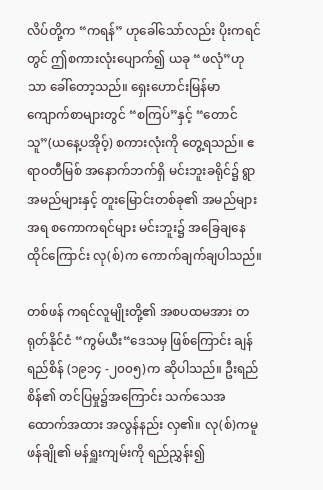လိပ်တို့က “ကရန်” ဟုခေါ်သော်လည်း ပိုးကရင်တွင် ဤစကားလုံးပျောက်၍ ယခု “ဖလုံ”ဟုသာ ခေါ်တော့သည်။ ရှေးဟောင်းမြန်မာကျောက်စာများတွင် “စကြပ်”နှင့် “တောင်သူ”(ယနေ့ပအိုဝ့်) စကားလုံးကို တွေ့ရသည်။ ဧရာဝတီမြစ် အနောက်ဘက်ရှိ မင်းဘူးခရိုင်၌ ရွာအမည်များနှင့် တူးမြောင်းတစ်ခု၏ အမည်များအရ စကောကရင်များ မင်းဘူး၌ အခြေချနေထိုင်ကြောင်း လု(စ်)က ကောက်ချက်ချပါသည်။

တစ်ဖန် ကရင်လူမျိုးတို့၏ အစပထမအား တရုတ်နိုင်ငံ “ကွမ်ယီး“ဒေသမှ ဖြစ်ကြောင်း ချန်ရည်စိန် (၁၉၁၄ -၂၀၀၅)က ဆိုပါသည်။ ဦးရည်စိန်၏ တင်ပြမှု၌အကြောင်း သက်သေအထောက်အထား အလွန်နည်း လှ၏။ လု(စ်)ကမူ ဖန်ချို၏ မန်ရှူးကျမ်းကို ရည်ညွှန်း၍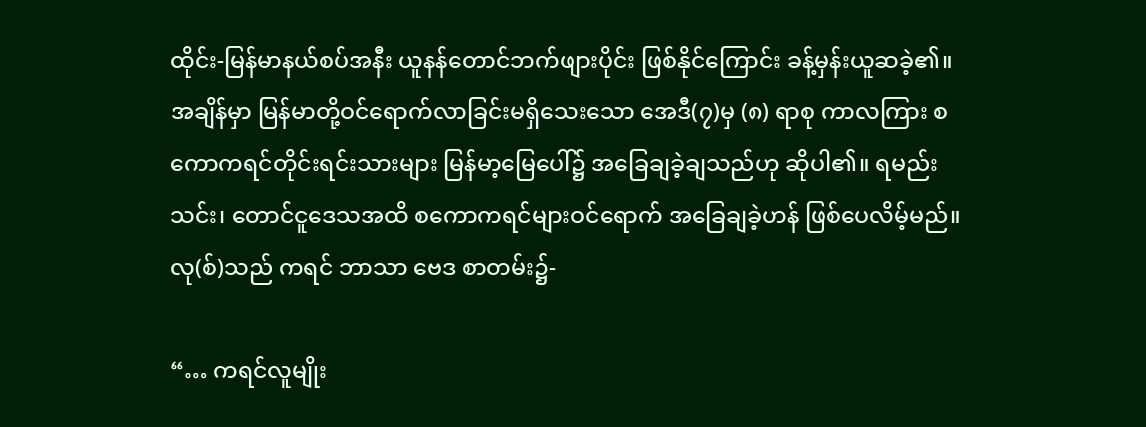ထိုင်း-မြန်မာနယ်စပ်အနီး ယူနန်တောင်ဘက်ဖျားပိုင်း ဖြစ်နိုင်ကြောင်း ခန့်မှန်းယူဆခဲ့၏။ အချိန်မှာ မြန်မာတို့ဝင်ရောက်လာခြင်းမရှိသေးသော အေဒီ(၇)မှ (၈) ရာစု ကာလကြား စကောကရင်တိုင်းရင်းသားများ မြန်မာ့မြေပေါ်၌ အခြေချခဲ့ချသည်ဟု ဆိုပါ၏။ ရမည်းသင်း၊ တောင်ငူဒေသအထိ စကောကရင်များဝင်ရောက် အခြေချခဲ့ဟန် ဖြစ်ပေလိမ့်မည်။ လု(စ်)သည် ကရင် ဘာသာ ဗေဒ စာတမ်း၌-

“… ကရင်လူမျိုး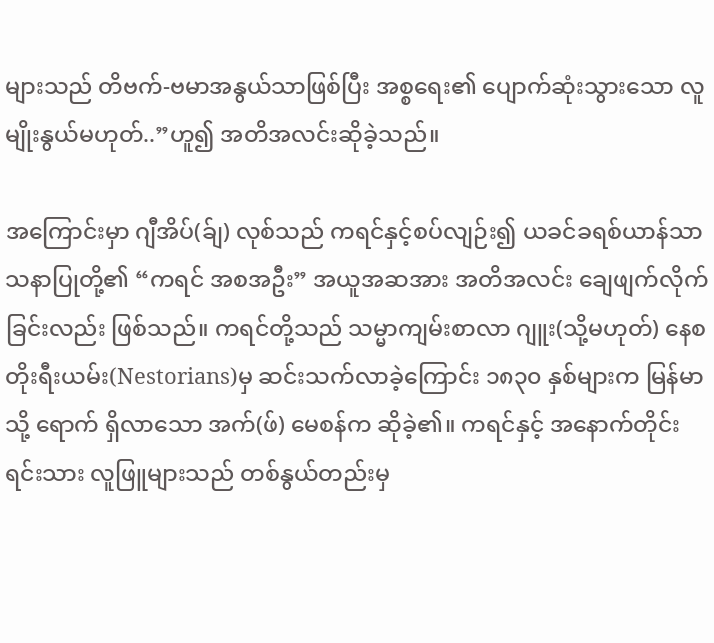များသည် တိဗက်-ဗမာအနွယ်သာဖြစ်ပြီး အစ္စရေး၏ ပျောက်ဆုံးသွားသော လူမျိုးနွယ်မဟုတ်..”ဟူ၍ အတိအလင်းဆိုခဲ့သည်။

အကြောင်းမှာ ဂျီအိပ်(ခ်ျ) လုစ်သည် ကရင်နှင့်စပ်လျဉ်း၍ ယခင်ခရစ်ယာန်သာသနာပြုတို့၏ “ကရင် အစအဦး” အယူအဆအား အတိအလင်း ချေဖျက်လိုက်ခြင်းလည်း ဖြစ်သည်။ ကရင်တို့သည် သမ္မာကျမ်းစာလာ ဂျူး(သို့မဟုတ်) နေစတိုးရီးယမ်း(Nestorians)မှ ဆင်းသက်လာခဲ့ကြောင်း ၁၈၃၀ နှစ်များက မြန်မာသို့ ရောက် ရှိလာသော အက်(ဖ်) မေစန်က ဆိုခဲ့၏။ ကရင်နှင့် အနောက်တိုင်းရင်းသား လူဖြူများသည် တစ်နွယ်တည်းမှ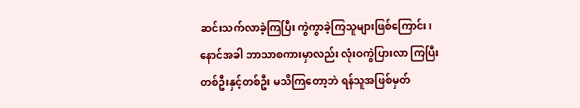ဆင်းသက်လာခဲ့ကြပြီး ကွဲကွာခဲ့ကြသူများဖြစ်ကြောင်း၊ နောင်အခါ ဘာသာစကားမှာလည်း လုံးဝကွဲပြားလာ ကြပြီး တစ်ဦးနှင့်တစ်ဦး မသိကြတော့ဘဲ ရန်သူအဖြစ်မှတ်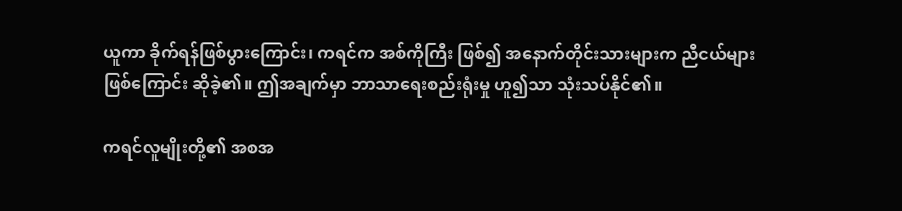ယူကာ ခိုက်ရန်ဖြစ်ပွားကြောင်း၊ ကရင်က အစ်ကိုကြီး ဖြစ်၍ အနောက်တိုင်းသားများက ညီငယ်များဖြစ်ကြောင်း ဆိုခဲ့၏။ ဤအချက်မှာ ဘာသာရေးစည်းရုံးမှု ဟူ၍သာ သုံးသပ်နိုင်၏။

ကရင်လူမျိုးတို့၏ အစအ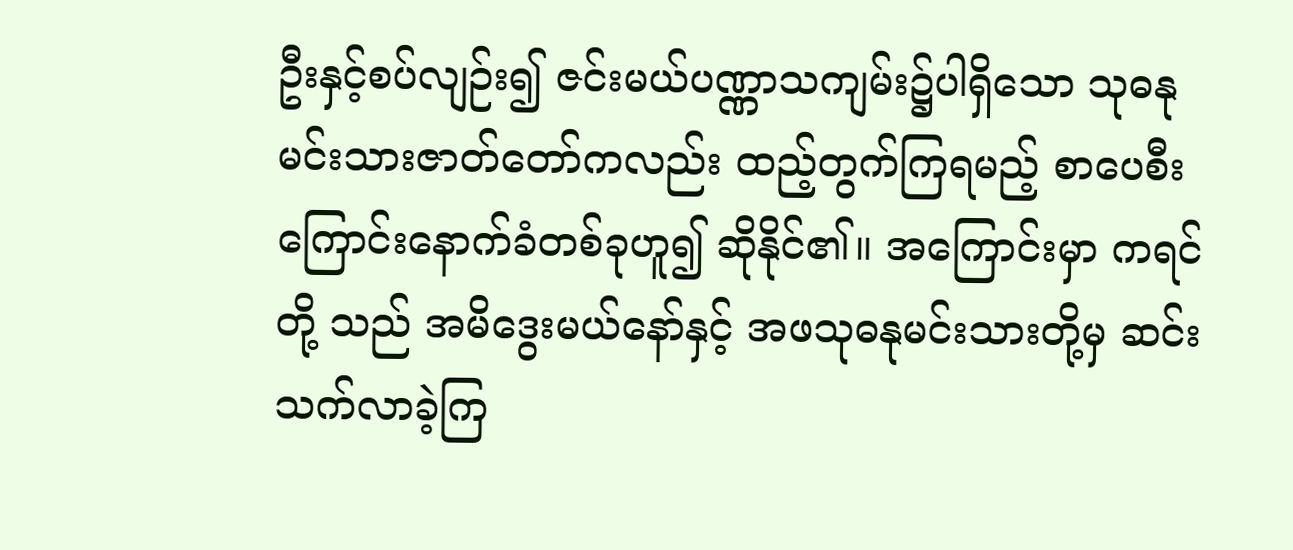ဦးနှင့်စပ်လျဉ်း၍ ဇင်းမယ်ပဏ္ဏာသကျမ်း၌ပါရှိသော သုဓနုမင်းသားဇာတ်တော်ကလည်း ထည့်တွက်ကြရမည့် စာပေစီးကြောင်းနောက်ခံတစ်ခုဟူ၍ ဆိုနိုင်၏။ အကြောင်းမှာ ကရင်တို့ သည် အမိဒွေးမယ်နော်နှင့် အဖသုဓနုမင်းသားတို့မှ ဆင်းသက်လာခဲ့ကြ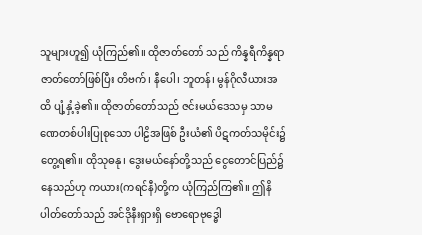သူများဟူ၍ ယုံကြည်၏။ ထိုဇာတ်တော် သည် ကိန္နရီကိန္နရာဇာတ်တော်ဖြစ်ပြီး တိဗက်၊ နီပေါ၊ ဘူတန်၊ မွန်ဂိုလီယားအထိ ပျံ့နှံ့ခဲ့၏။ ထိုဇာတ်တော်သည် ဇင်းမယ်ဒေသမှ သာမဏေတစ်ပါးပြုစုသော ပါဠိအဖြစ် ဦးယံ၏ ပိဋကတ်သမိုင်း၌ တွေ့ရ၏။ ထိုသုဓနု၊ ဒွေးမယ်နော်တို့သည် ငွေတောင်ပြည်၌နေသည်ဟု ကယား(ကရင်နီ)တို့က ယုံကြည်ကြ၏။ ဤနိပါတ်တော်သည် အင်ဒိုနီးရှားရှိ ဗောရောဗုဒ္ဓေါ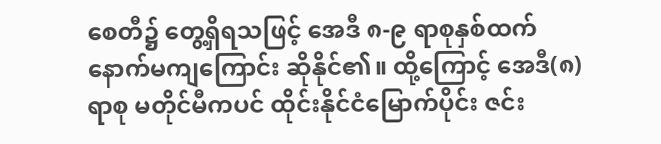စေတီ၌ တွေ့ရှိရသဖြင့် အေဒီ ၈-၉ ရာစုနှစ်ထက် နောက်မကျကြောင်း ဆိုနိုင်၏။ ထို့ကြောင့် အေဒီ(၈)ရာစု မတိုင်မီကပင် ထိုင်းနိုင်ငံမြောက်ပိုင်း ဇင်း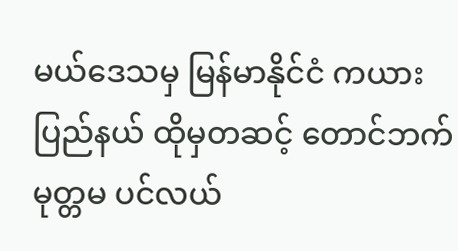မယ်ဒေသမှ မြန်မာနိုင်ငံ ကယား ပြည်နယ် ထိုမှတဆင့် တောင်ဘက်မုတ္တမ ပင်လယ်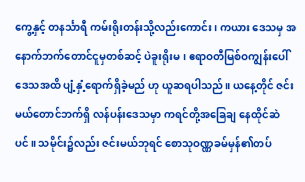ကွေ့နှင့် တနင်္သာရီ ကမ်းရိုးတန်းသို့လည်းကောင်း၊ ကယား ဒေသမှ အနောက်ဘက်တောင်ငူမှတစ်ဆင့် ပဲခူးရိုးမ၊ ဧရာဝတီမြစ်ဝကျွန်းပေါ်ဒေသအထိ ပျံ့နှံ့ရောက်ရှိခဲ့မည် ဟု ယူဆရပါသည်။ ယနေ့တိုင် ဇင်းမယ်တောင်ဘက်ရှိ လန်ပန်းဒေသမှာ ကရင်တို့အခြေချ နေထိုင်ဆဲပင်။ သမိုင်း၌လည်း ဇင်းမယ်ဘုရင် စောသုဝဏ္ဏခမ်မှန်၏တပ်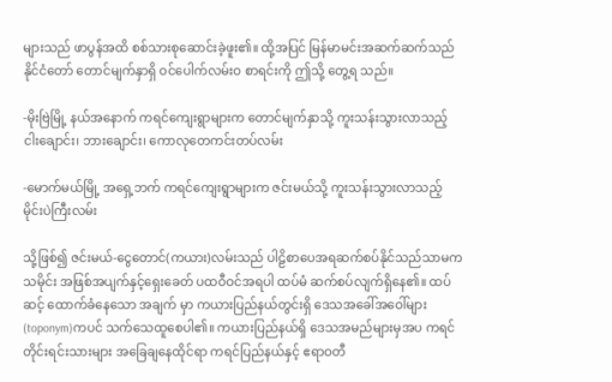များသည် ဖာပွန်အထိ စစ်သားစုဆောင်းခဲ့ဖူး၏။ ထို့အပြင် မြန်မာမင်းအဆက်ဆက်သည် နိုင်ငံတော် တောင်မျက်နှာရှိ ဝင်ပေါက်လမ်းဝ စာရင်းကို ဤသို့ တွေ့ရ သည်။

-မိုးဗြဲမြို့ နယ်အနောက် ကရင်ကျေးရွာများက တောင်မျက်နှာသို့ ကူးသန်းသွားလာသည့် ငါးချောင်း၊ ဘားချောင်း၊ ကောလုတေကင်းတပ်လမ်း

-မောက်မယ်မြို့ အရှေ့ဘက် ကရင်ကျေးရွာများက ဇင်းမယ်သို့ ကူးသန်းသွားလာသည့် မိုင်းပဲကြီးလမ်း

သို့ဖြစ်၍ ဇင်းမယ်-ငွေတောင်(ကယား)လမ်းသည် ပါဠိစာပေအရဆက်စပ်နိုင်သည်သာမက သမိုင်း အဖြစ်အပျက်နှင့်ရှေးခေတ် ပထဝီဝင်အရပါ ထပ်မံ ဆက်စပ်လျက်ရှိနေ၏။ ထပ်ဆင့် ထောက်ခံနေသော အချက် မှာ ကယားပြည်နယ်တွင်းရှိ ဒေသအခေါ်အဝေါ်များ (toponym)ကပင် သက်သေထူစေပါ၏။ ကယားပြည်နယ်ရှိ ဒေသအမည်များမှအပ ကရင်တိုင်းရင်းသားများ အခြေချနေထိုင်ရာ ကရင်ပြည်နယ်နှင့် ဧရာဝတီ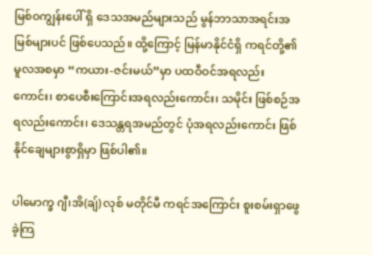မြစ်ဝကျွန်းပေါ် ရှိ ဒေသအမည်များသည် မွန်ဘာသာအရင်းအမြစ်များပင် ဖြစ်ပေသည်။ ထို့ကြောင့် မြန်မာနိုင်ငံရှိ ကရင်တို့၏ မူလအစမှာ “ကယား-ဇင်းမယ်”မှာ ပထဝီဝင်အရလည်းကောင်း၊ စာပေစီးကြောင်းအရလည်းကောင်း၊ သမိုင်း ဖြစ်စဉ်အရလည်းကောင်း၊ ဒေသန္တရအမည်တွင် ပုံအရလည်းကောင်း ဖြစ်နိုင်ချေများစွာရှိမှာ ဖြစ်ပါ၏။

ပါမောက္ခ ဂျီ၊အိ(ချ်) လုစ် မတိုင်မီ ကရင်အကြောင်း စူးစမ်းရှာဖွေခဲ့ကြ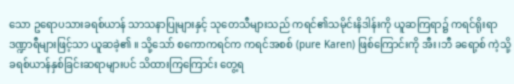သော ဥရောပသားခရစ်ယာန် သာသနာပြုများနှင့် သုတေသီများသည် ကရင်၏သမိုင်းနိဒါန်းကို ယူဆကြရာ၌ ကရင်ရိုးရာဒဏ္ဍာရီများဖြင့်သာ ယူဆခဲ့၏ ။ သို့သော် စကောကရင်က ကရင်အစစ် (pure Karen) ဖြစ်ကြောင်းကို အီး၊ဘီ ခရော့စ် ကဲ့သို့ ခရစ်ယာန်နှစ်ခြင်းဆရာများပင် သိထားကြကြောင်း တွေ့ရ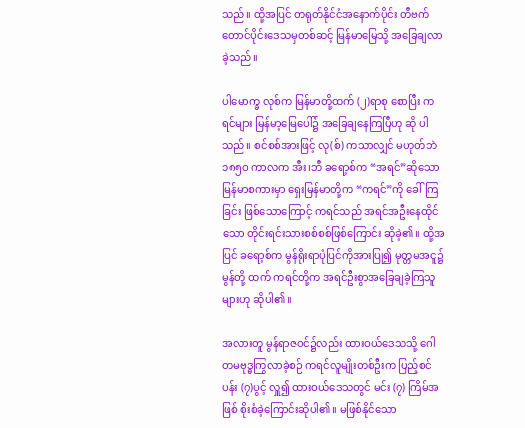သည်။ ထို့အပြင် တရုတ်နိုင်ငံအနောက်ပိုင်း တီဗက် တောင်ပိုင်းဒေသမှတစ်ဆင့် မြန်မာမြေသို့ အခြေချလာခဲ့သည်။

ပါမောက္ခ လုစ်က မြန်မာတို့ထက် (၂)ရာစု စောပြီး ကရင်များ မြန်မာ့မြေပေါ်၌ အခြေချနေကြပြီဟု ဆို ပါသည်။ စင်စစ်အားဖြင့် လု(စ်) ကသာလျှင် မဟုတ်ဘဲ ၁၈၅ဝ ကာလက အီး၊ဘီ ခရော့စ်က “အရင်”ဆိုသော မြန်မာစကားမှာ ရှေးမြန်မာတို့က “ကရင်”ကို ခေါ်ကြခြင်း ဖြစ်သောကြောင့် ကရင်သည် အရင်အဦးနေထိုင်သော တိုင်းရင်းသားစစ်စစ်ဖြစ်ကြောင်း ဆိုခဲ့၏။ ထို့အပြင် ခရော့စ်က မွန်ရိုးရာပုံပြင်ကိုအားပြု၍ မုတ္တမအငူ၌ မွန်တို့ ထက် ကရင်တို့က အရင်ဦးစွာအခြေချခဲ့ကြသူများဟု ဆိုပါ၏။

အလားတူ မွန်ရာဇဝင်၌လည်း ထားဝယ်ဒေသသို့ ဂေါတမဗုဒ္ဓကြွလာခဲ့စဉ် ကရင်လူမျိုးတစ်ဦးက ပြည့်စင်ပန်း (၇)ပွင့် လှူ၍ ထားဝယ်ဒေသတွင် မင်း (၇) ကြိမ်အဖြစ် စိုးစံခဲ့ကြောင်းဆိုပါ၏။ မဖြစ်နိုင်သော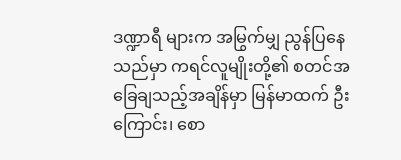ဒဏ္ဍာရီ များက အမြွက်မျှ ညွန်ပြနေသည်မှာ ကရင်လူမျိုးတို့၏ စတင်အခြေချသည့်အချိန်မှာ မြန်မာထက် ဦးကြောင်း၊ စော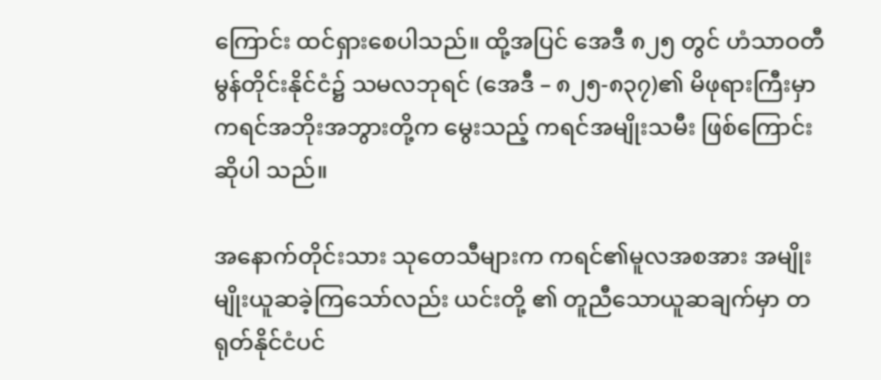ကြောင်း ထင်ရှားစေပါသည်။ ထို့အပြင် အေဒီ ၈၂၅ တွင် ဟံသာဝတီ မွန်တိုင်းနိုင်ငံ၌ သမလဘုရင် (အေဒီ – ၈၂၅-၈၃၇)၏ မိဖုရားကြီးမှာ ကရင်အဘိုးအဘွားတို့က မွေးသည့် ကရင်အမျိုးသမီး ဖြစ်ကြောင်း ဆိုပါ သည်။

အနောက်တိုင်းသား သုတေသီများက ကရင်၏မူလအစအား အမျိုးမျိုးယူဆခဲ့ကြသော်လည်း ယင်းတို့ ၏ တူညီသောယူဆချက်မှာ တရုတ်နိုင်ငံပင်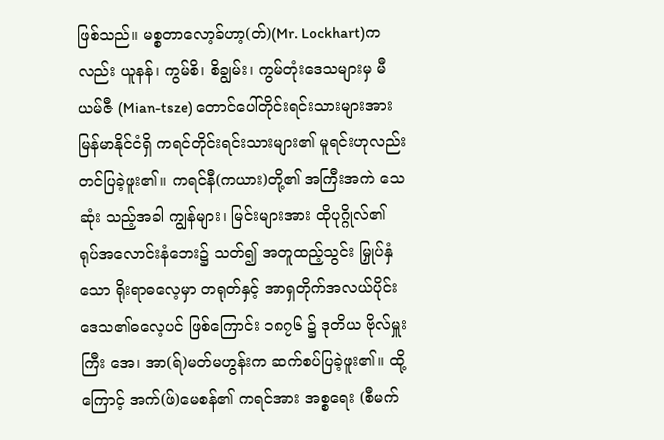ဖြစ်သည်။ မစ္စတာလော့ခ်ဟာ့(တ်)(Mr. Lockhart)ကလည်း ယူနန်၊ ကွမ်စိ၊ စိချွမ်း၊ ကွမ်တုံးဒေသများမှ မီယမ်ဇီ (Mian-tsze) တောင်ပေါ်တိုင်းရင်းသားများအား မြန်မာနိုင်ငံရှိ ကရင်တိုင်းရင်းသားများ၏ မူရင်းဟုလည်း တင်ပြခဲ့ဖူး၏။ ကရင်နီ(ကယား)တို့၏ အကြီးအကဲ သေဆုံး သည့်အခါ ကျွန်များ၊ မြင်းများအား ထိုပုဂ္ဂိုလ်၏ ရုပ်အလောင်းနံဘေး၌ သတ်၍ အတူထည့်သွင်း မြှုပ်နှံသော ရိုးရာဓလေ့မှာ တရုတ်နှင့် အာရှတိုက်အလယ်ပိုင်းဒေသ၏ဓလေ့ပင် ဖြစ်ကြောင်း ၁၈၇၆ ၌ ဒုတိယ ဗိုလ်မှူးကြီး အေ၊ အာ(ရ်)မတ်မဟွန်းက ဆက်စပ်ပြခဲ့ဖူး၏။ ထို့ကြောင့် အက်(ဖ်)မေစန်၏ ကရင်အား အစ္စရေး (စီမက်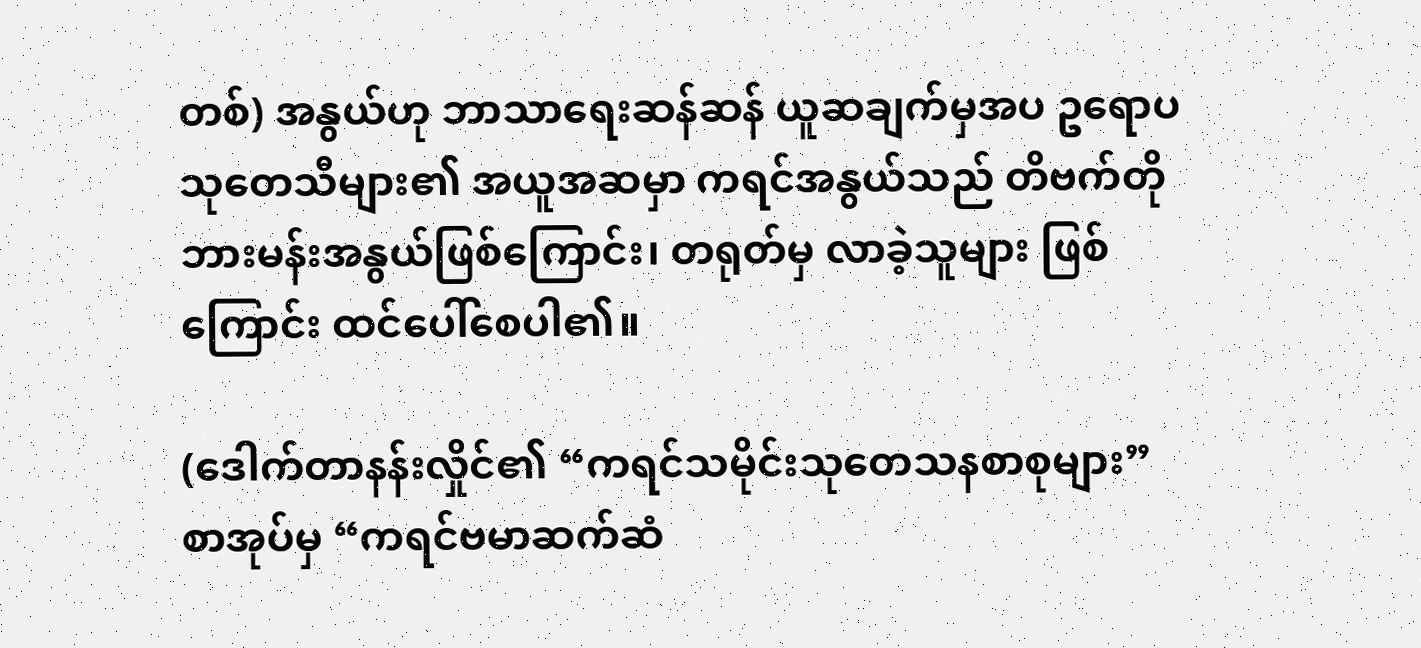တစ်) အနွယ်ဟု ဘာသာရေးဆန်ဆန် ယူဆချက်မှအပ ဥရောပသုတေသီများ၏ အယူအဆမှာ ကရင်အနွယ်သည် တိဗက်တိုဘားမန်းအနွယ်ဖြစ်ကြောင်း၊ တရုတ်မှ လာခဲ့သူများ ဖြစ်ကြောင်း ထင်ပေါ်စေပါ၏။

(ဒေါက်တာနန်းလှိုင်၏ “ကရင်သမိုင်းသုတေသနစာစုများ” စာအုပ်မှ “ကရင်ဗမာဆက်ဆံ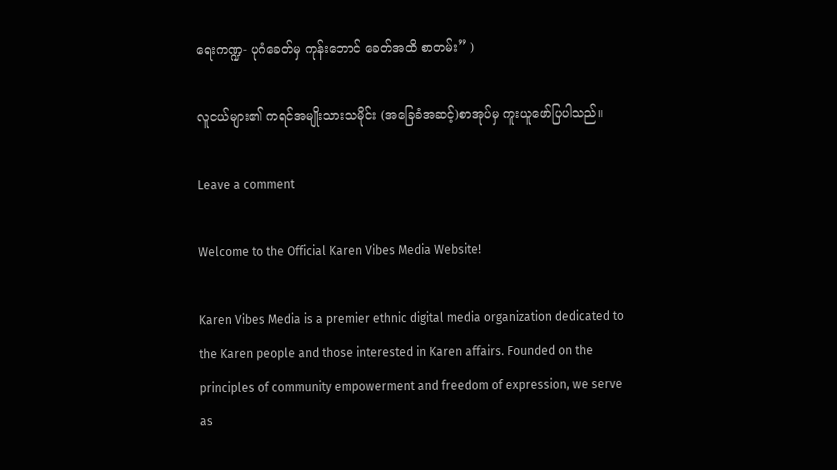ရေးကဏ္ဍ- ပုဂံခေတ်မှ ကုန်းဘောင် ခေတ်အထိ စာတမ်း” )

လူငယ်များ၏ ကရင်အမျိုးသားသမိုင်း (အခြေခံအဆင့်)စာအုပ်မှ ကူးယူဖော်ပြပါသည်။

Leave a comment

Welcome to the Official Karen Vibes Media Website!

Karen Vibes Media is a premier ethnic digital media organization dedicated to the Karen people and those interested in Karen affairs. Founded on the principles of community empowerment and freedom of expression, we serve as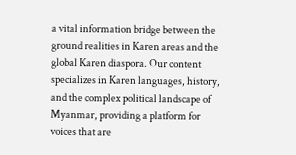a vital information bridge between the ground realities in Karen areas and the global Karen diaspora. Our content specializes in Karen languages, history, and the complex political landscape of Myanmar, providing a platform for voices that are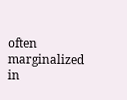often marginalized in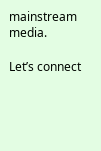mainstream media.

Let’s connect